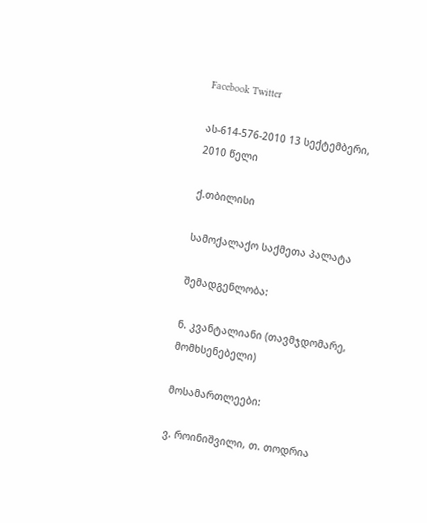Facebook Twitter

ას-614-576-2010 13 სექტემბერი, 2010 წელი

ქ.თბილისი

სამოქალაქო საქმეთა პალატა

შემადგენლობა:

ნ. კვანტალიანი (თავმჯდომარე, მომხსენებელი)

მოსამართლეები:

ვ. როინიშვილი, თ. თოდრია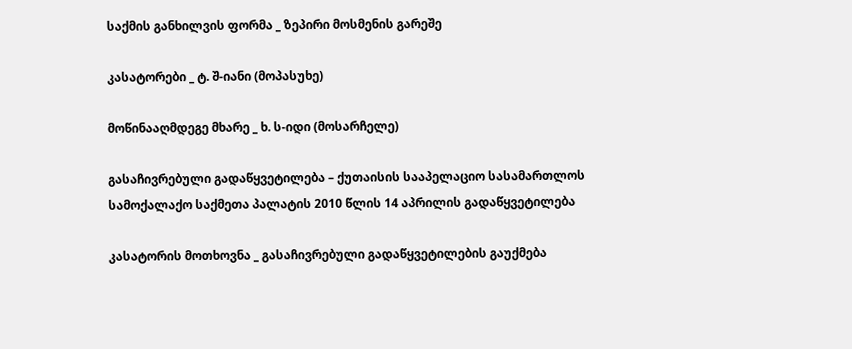საქმის განხილვის ფორმა _ ზეპირი მოსმენის გარეშე

კასატორები _ ტ. შ-იანი (მოპასუხე)

მოწინააღმდეგე მხარე _ ხ. ს-იდი (მოსარჩელე)

გასაჩივრებული გადაწყვეტილება – ქუთაისის სააპელაციო სასამართლოს სამოქალაქო საქმეთა პალატის 2010 წლის 14 აპრილის გადაწყვეტილება

კასატორის მოთხოვნა _ გასაჩივრებული გადაწყვეტილების გაუქმება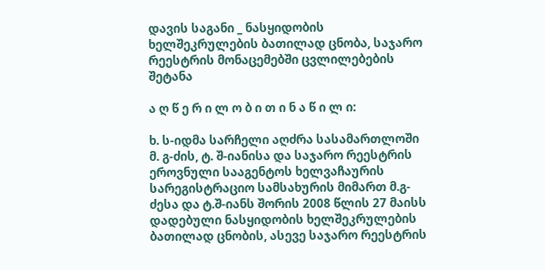დავის საგანი _ ნასყიდობის ხელშეკრულების ბათილად ცნობა, საჯარო რეესტრის მონაცემებში ცვლილებების შეტანა

ა ღ წ ე რ ი ლ ო ბ ი თ ი ნ ა წ ი ლ ი:

ხ. ს-იდმა სარჩელი აღძრა სასამართლოში მ. გ-ძის, ტ. შ-იანისა და საჯარო რეესტრის ეროვნული სააგენტოს ხელვაჩაურის სარეგისტრაციო სამსახურის მიმართ მ.გ-ძესა და ტ.შ-იანს შორის 2008 წლის 27 მაისს დადებული ნასყიდობის ხელშეკრულების ბათილად ცნობის, ასევე საჯარო რეესტრის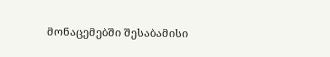მონაცემებში შესაბამისი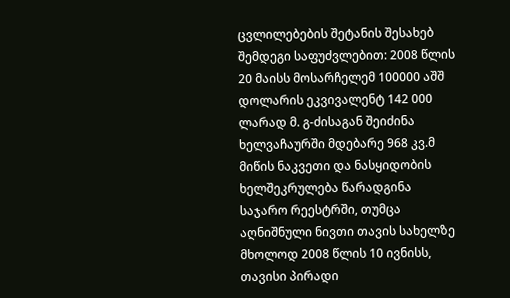ცვლილებების შეტანის შესახებ შემდეგი საფუძვლებით: 2008 წლის 20 მაისს მოსარჩელემ 100000 აშშ დოლარის ეკვივალენტ 142 000 ლარად მ. გ-ძისაგან შეიძინა ხელვაჩაურში მდებარე 968 კვ.მ მიწის ნაკვეთი და ნასყიდობის ხელშეკრულება წარადგინა საჯარო რეესტრში, თუმცა აღნიშნული ნივთი თავის სახელზე მხოლოდ 2008 წლის 10 ივნისს, თავისი პირადი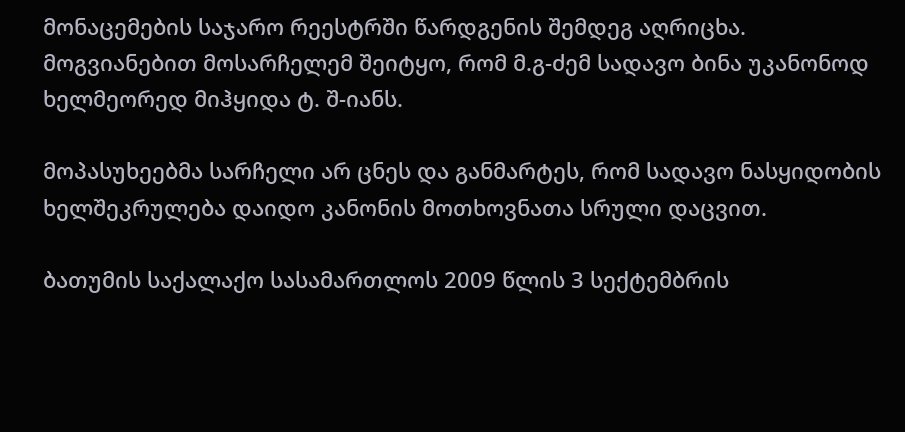მონაცემების საჯარო რეესტრში წარდგენის შემდეგ აღრიცხა. მოგვიანებით მოსარჩელემ შეიტყო, რომ მ.გ-ძემ სადავო ბინა უკანონოდ ხელმეორედ მიჰყიდა ტ. შ-იანს.

მოპასუხეებმა სარჩელი არ ცნეს და განმარტეს, რომ სადავო ნასყიდობის ხელშეკრულება დაიდო კანონის მოთხოვნათა სრული დაცვით.

ბათუმის საქალაქო სასამართლოს 2009 წლის 3 სექტემბრის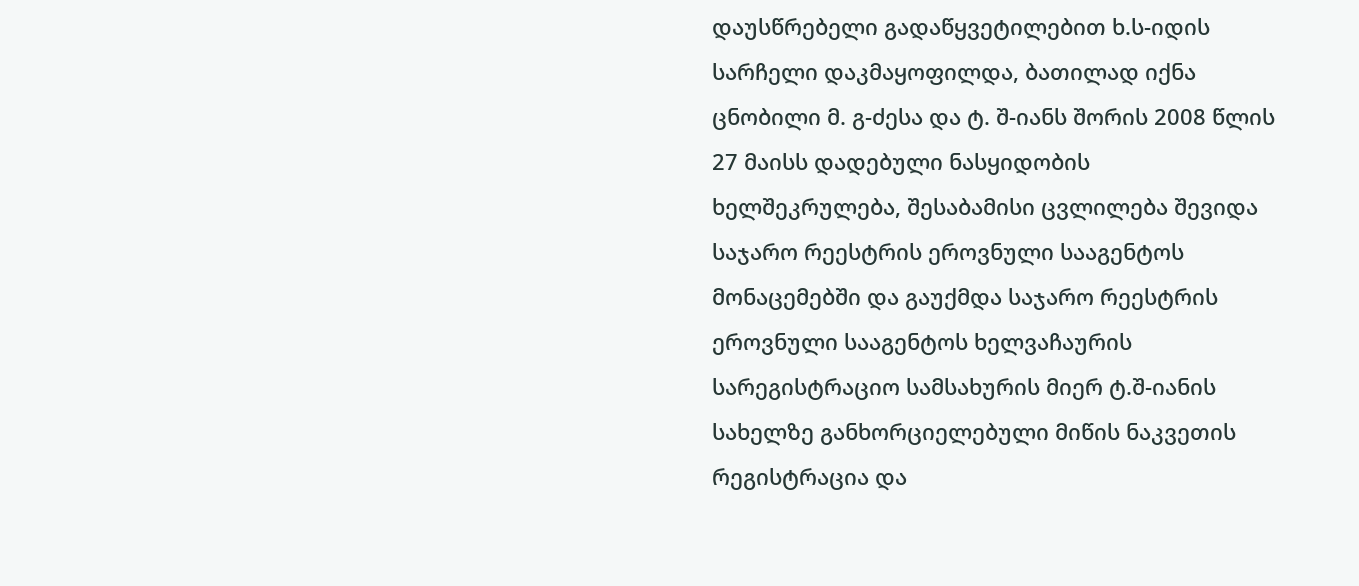დაუსწრებელი გადაწყვეტილებით ხ.ს-იდის სარჩელი დაკმაყოფილდა, ბათილად იქნა ცნობილი მ. გ-ძესა და ტ. შ-იანს შორის 2008 წლის 27 მაისს დადებული ნასყიდობის ხელშეკრულება, შესაბამისი ცვლილება შევიდა საჯარო რეესტრის ეროვნული სააგენტოს მონაცემებში და გაუქმდა საჯარო რეესტრის ეროვნული სააგენტოს ხელვაჩაურის სარეგისტრაციო სამსახურის მიერ ტ.შ-იანის სახელზე განხორციელებული მიწის ნაკვეთის რეგისტრაცია და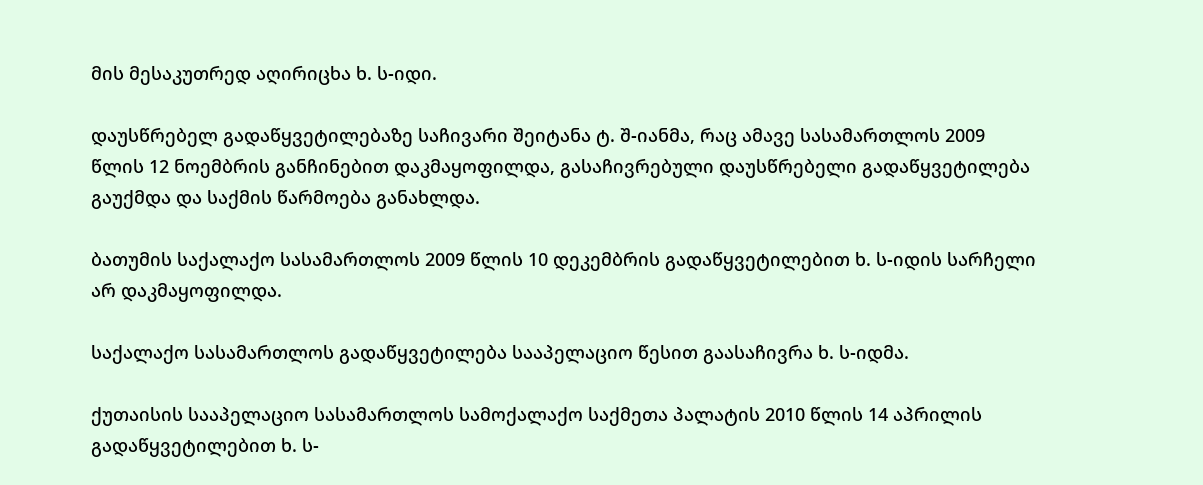მის მესაკუთრედ აღირიცხა ხ. ს-იდი.

დაუსწრებელ გადაწყვეტილებაზე საჩივარი შეიტანა ტ. შ-იანმა, რაც ამავე სასამართლოს 2009 წლის 12 ნოემბრის განჩინებით დაკმაყოფილდა, გასაჩივრებული დაუსწრებელი გადაწყვეტილება გაუქმდა და საქმის წარმოება განახლდა.

ბათუმის საქალაქო სასამართლოს 2009 წლის 10 დეკემბრის გადაწყვეტილებით ხ. ს-იდის სარჩელი არ დაკმაყოფილდა.

საქალაქო სასამართლოს გადაწყვეტილება სააპელაციო წესით გაასაჩივრა ხ. ს-იდმა.

ქუთაისის სააპელაციო სასამართლოს სამოქალაქო საქმეთა პალატის 2010 წლის 14 აპრილის გადაწყვეტილებით ხ. ს-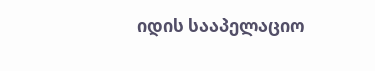იდის სააპელაციო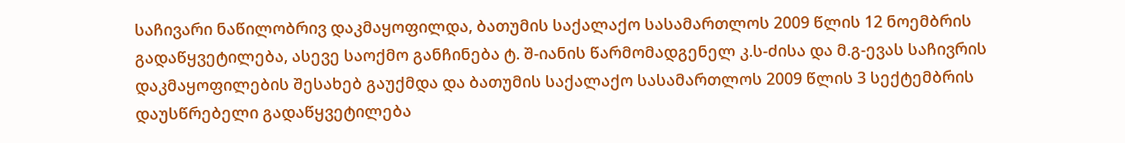საჩივარი ნაწილობრივ დაკმაყოფილდა, ბათუმის საქალაქო სასამართლოს 2009 წლის 12 ნოემბრის გადაწყვეტილება, ასევე საოქმო განჩინება ტ. შ-იანის წარმომადგენელ კ.ს-ძისა და მ.გ-ევას საჩივრის დაკმაყოფილების შესახებ გაუქმდა და ბათუმის საქალაქო სასამართლოს 2009 წლის 3 სექტემბრის დაუსწრებელი გადაწყვეტილება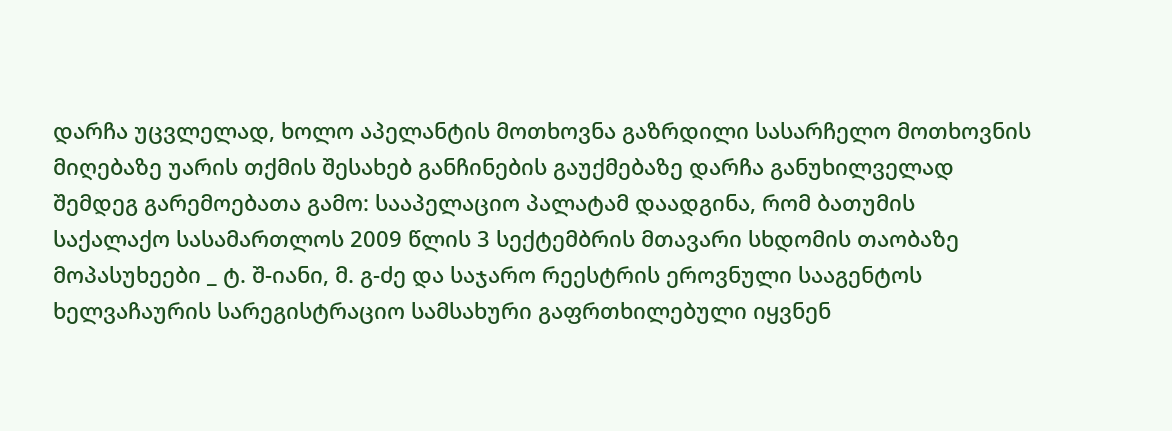დარჩა უცვლელად, ხოლო აპელანტის მოთხოვნა გაზრდილი სასარჩელო მოთხოვნის მიღებაზე უარის თქმის შესახებ განჩინების გაუქმებაზე დარჩა განუხილველად შემდეგ გარემოებათა გამო: სააპელაციო პალატამ დაადგინა, რომ ბათუმის საქალაქო სასამართლოს 2009 წლის 3 სექტემბრის მთავარი სხდომის თაობაზე მოპასუხეები _ ტ. შ-იანი, მ. გ-ძე და საჯარო რეესტრის ეროვნული სააგენტოს ხელვაჩაურის სარეგისტრაციო სამსახური გაფრთხილებული იყვნენ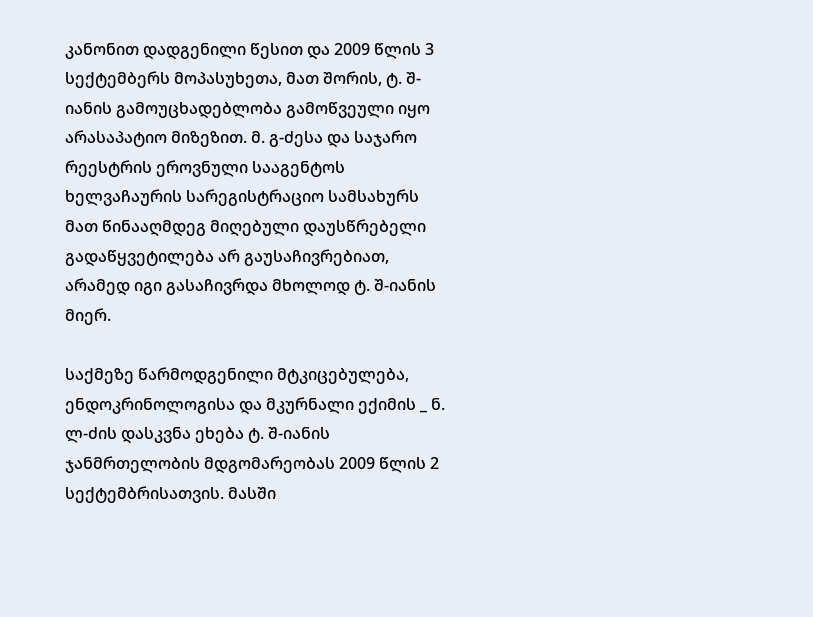კანონით დადგენილი წესით და 2009 წლის 3 სექტემბერს მოპასუხეთა, მათ შორის, ტ. შ-იანის გამოუცხადებლობა გამოწვეული იყო არასაპატიო მიზეზით. მ. გ-ძესა და საჯარო რეესტრის ეროვნული სააგენტოს ხელვაჩაურის სარეგისტრაციო სამსახურს მათ წინააღმდეგ მიღებული დაუსწრებელი გადაწყვეტილება არ გაუსაჩივრებიათ, არამედ იგი გასაჩივრდა მხოლოდ ტ. შ-იანის მიერ.

საქმეზე წარმოდგენილი მტკიცებულება, ენდოკრინოლოგისა და მკურნალი ექიმის _ ნ. ლ-ძის დასკვნა ეხება ტ. შ-იანის ჯანმრთელობის მდგომარეობას 2009 წლის 2 სექტემბრისათვის. მასში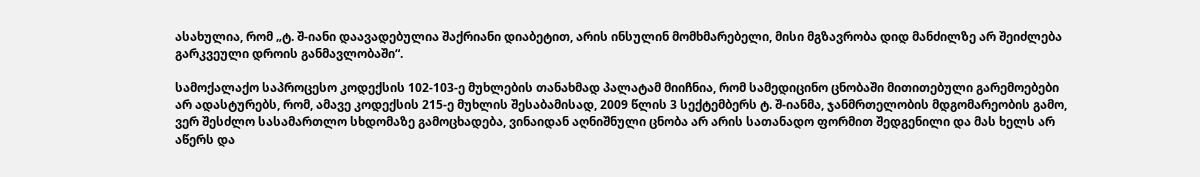ასახულია, რომ „ტ. შ-იანი დაავადებულია შაქრიანი დიაბეტით, არის ინსულინ მომხმარებელი, მისი მგზავრობა დიდ მანძილზე არ შეიძლება გარკვეული დროის განმავლობაში“.

სამოქალაქო საპროცესო კოდექსის 102-103-ე მუხლების თანახმად პალატამ მიიჩნია, რომ სამედიცინო ცნობაში მითითებული გარემოებები არ ადასტურებს, რომ, ამავე კოდექსის 215-ე მუხლის შესაბამისად, 2009 წლის 3 სექტემბერს ტ. შ-იანმა, ჯანმრთელობის მდგომარეობის გამო, ვერ შესძლო სასამართლო სხდომაზე გამოცხადება, ვინაიდან აღნიშნული ცნობა არ არის სათანადო ფორმით შედგენილი და მას ხელს არ აწერს და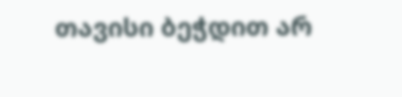თავისი ბეჭდით არ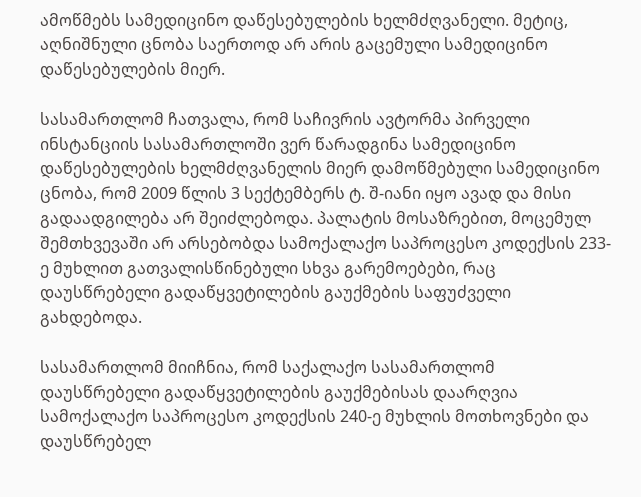ამოწმებს სამედიცინო დაწესებულების ხელმძღვანელი. მეტიც, აღნიშნული ცნობა საერთოდ არ არის გაცემული სამედიცინო დაწესებულების მიერ.

სასამართლომ ჩათვალა, რომ საჩივრის ავტორმა პირველი ინსტანციის სასამართლოში ვერ წარადგინა სამედიცინო დაწესებულების ხელმძღვანელის მიერ დამოწმებული სამედიცინო ცნობა, რომ 2009 წლის 3 სექტემბერს ტ. შ-იანი იყო ავად და მისი გადაადგილება არ შეიძლებოდა. პალატის მოსაზრებით, მოცემულ შემთხვევაში არ არსებობდა სამოქალაქო საპროცესო კოდექსის 233-ე მუხლით გათვალისწინებული სხვა გარემოებები, რაც დაუსწრებელი გადაწყვეტილების გაუქმების საფუძველი გახდებოდა.

სასამართლომ მიიჩნია, რომ საქალაქო სასამართლომ დაუსწრებელი გადაწყვეტილების გაუქმებისას დაარღვია სამოქალაქო საპროცესო კოდექსის 240-ე მუხლის მოთხოვნები და დაუსწრებელ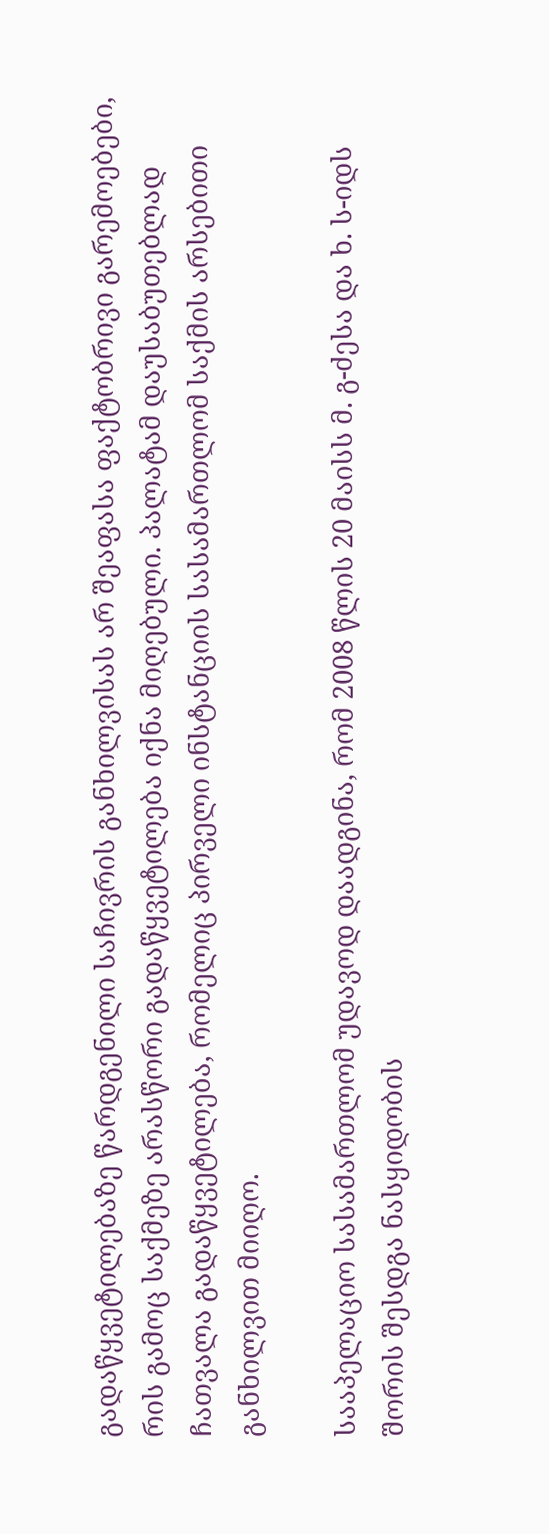გადაწყვეტილებაზე წარდგენილი საჩივრის განხილვისას არ შეაფასა ფაქტობრივი გარემოებები, რის გამოც საქმეზე არასწორი გადაწყვეტილება იქნა მიღებული. პალატამ დაუსაბუთებლად ჩათვალა გადაწყვეტილება, რომელიც პირველი ინსტანციის სასამართლომ საქმის არსებითი განხილვით მიიღო.

სააპელაციო სასამართლომ უდავოდ დაადგინა, რომ 2008 წლის 20 მაისს მ. გ-ძესა და ხ. ს-იდს შორის შესდგა ნასყიდობის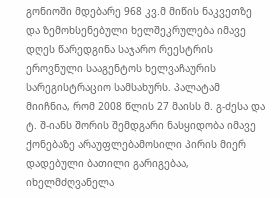გონიოში მდებარე 968 კვ.მ მიწის ნაკვეთზე და ზემოხსენებული ხელშეკრულება იმავე დღეს წარედგინა საჯარო რეესტრის ეროვნული სააგენტოს ხელვაჩაურის სარეგისტრაციო სამსახურს. პალატამ მიიჩნია, რომ 2008 წლის 27 მაისს მ. გ-ძესა და ტ. შ-იანს შორის შემდგარი ნასყიდობა იმავე ქონებაზე არაუფლებამოსილი პირის მიერ დადებული ბათილი გარიგებაა, იხელმძღვანელა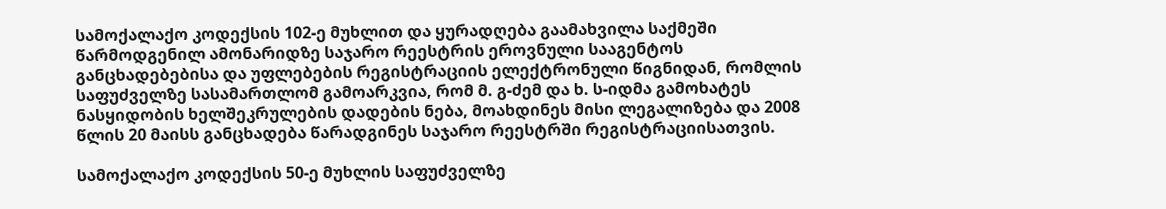სამოქალაქო კოდექსის 102-ე მუხლით და ყურადღება გაამახვილა საქმეში წარმოდგენილ ამონარიდზე საჯარო რეესტრის ეროვნული სააგენტოს განცხადებებისა და უფლებების რეგისტრაციის ელექტრონული წიგნიდან, რომლის საფუძველზე სასამართლომ გამოარკვია, რომ მ. გ-ძემ და ხ. ს-იდმა გამოხატეს ნასყიდობის ხელშეკრულების დადების ნება, მოახდინეს მისი ლეგალიზება და 2008 წლის 20 მაისს განცხადება წარადგინეს საჯარო რეესტრში რეგისტრაციისათვის.

სამოქალაქო კოდექსის 50-ე მუხლის საფუძველზე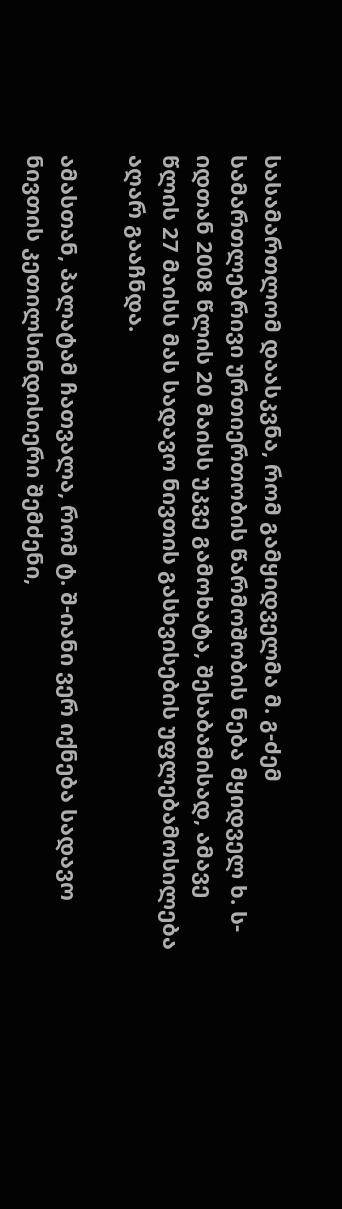სასამართლომ დაასკვნა, რომ გამყიდველმა მ. გ-ძემ სამართლებრივი ურთიერთობის წარმოშობის ნება მყიდველ ხ. ს-იდთან 2008 წლის 20 მაისს უკვე გამოხატა, შესაბამისად, ამავე წლის 27 მაისს მას სადავო ნივთის გასხვისების უფლებამოსილება აღარ გააჩნდა.

ამასთან, პალატამ ჩათვალა, რომ ტ. შ-იანი ვერ იქნება სადავო ნივთის კეთილსინდისიერი შემძენი,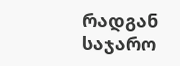რადგან საჯარო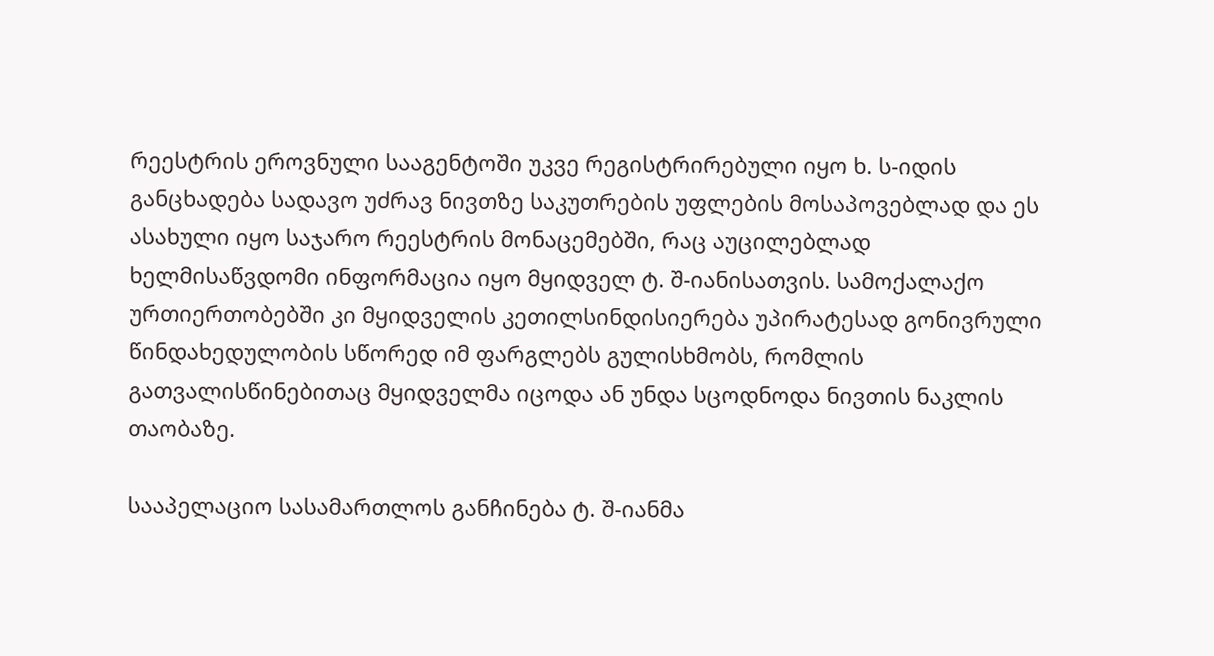რეესტრის ეროვნული სააგენტოში უკვე რეგისტრირებული იყო ხ. ს-იდის განცხადება სადავო უძრავ ნივთზე საკუთრების უფლების მოსაპოვებლად და ეს ასახული იყო საჯარო რეესტრის მონაცემებში, რაც აუცილებლად ხელმისაწვდომი ინფორმაცია იყო მყიდველ ტ. შ-იანისათვის. სამოქალაქო ურთიერთობებში კი მყიდველის კეთილსინდისიერება უპირატესად გონივრული წინდახედულობის სწორედ იმ ფარგლებს გულისხმობს, რომლის გათვალისწინებითაც მყიდველმა იცოდა ან უნდა სცოდნოდა ნივთის ნაკლის თაობაზე.

სააპელაციო სასამართლოს განჩინება ტ. შ-იანმა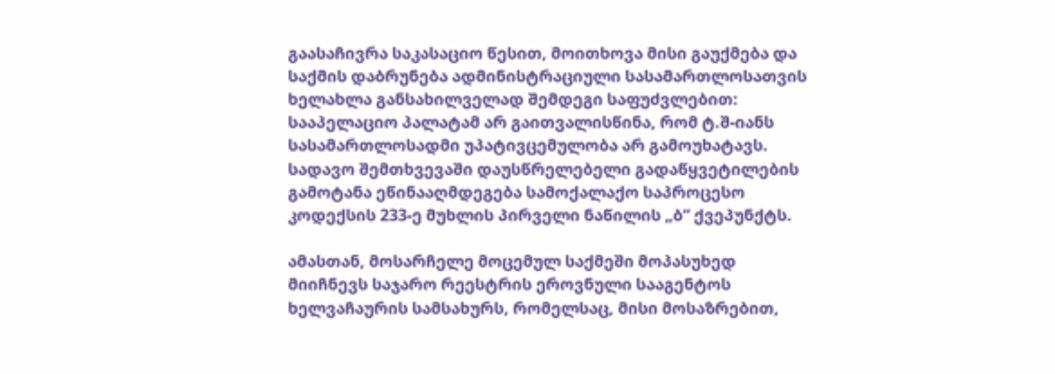გაასაჩივრა საკასაციო წესით, მოითხოვა მისი გაუქმება და საქმის დაბრუნება ადმინისტრაციული სასამართლოსათვის ხელახლა განსახილველად შემდეგი საფუძვლებით: სააპელაციო პალატამ არ გაითვალისწინა, რომ ტ.შ-იანს სასამართლოსადმი უპატივცემულობა არ გამოუხატავს. სადავო შემთხვევაში დაუსწრელებელი გადაწყვეტილების გამოტანა ეწინააღმდეგება სამოქალაქო საპროცესო კოდექსის 233-ე მუხლის პირველი ნაწილის „ბ“ ქვეპუნქტს.

ამასთან, მოსარჩელე მოცემულ საქმეში მოპასუხედ მიიჩნევს საჯარო რეესტრის ეროვნული სააგენტოს ხელვაჩაურის სამსახურს, რომელსაც, მისი მოსაზრებით,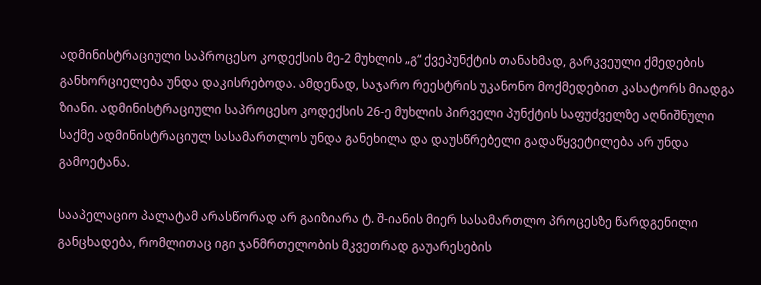ადმინისტრაციული საპროცესო კოდექსის მე-2 მუხლის „გ“ ქვეპუნქტის თანახმად, გარკვეული ქმედების განხორციელება უნდა დაკისრებოდა. ამდენად, საჯარო რეესტრის უკანონო მოქმედებით კასატორს მიადგა ზიანი. ადმინისტრაციული საპროცესო კოდექსის 26-ე მუხლის პირველი პუნქტის საფუძველზე აღნიშნული საქმე ადმინისტრაციულ სასამართლოს უნდა განეხილა და დაუსწრებელი გადაწყვეტილება არ უნდა გამოეტანა.

სააპელაციო პალატამ არასწორად არ გაიზიარა ტ. შ-იანის მიერ სასამართლო პროცესზე წარდგენილი განცხადება, რომლითაც იგი ჯანმრთელობის მკვეთრად გაუარესების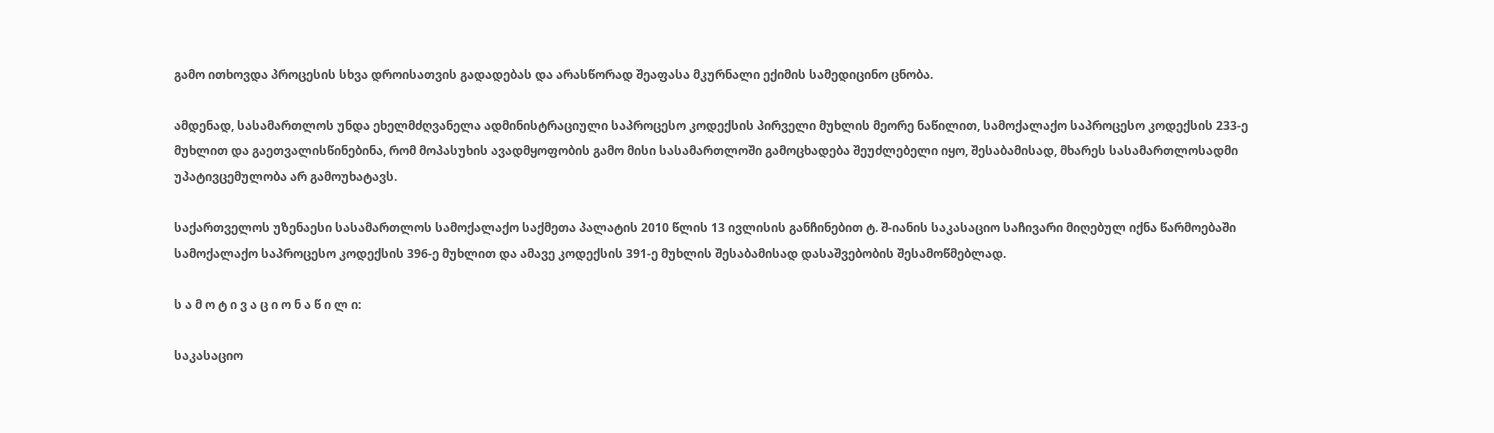გამო ითხოვდა პროცესის სხვა დროისათვის გადადებას და არასწორად შეაფასა მკურნალი ექიმის სამედიცინო ცნობა.

ამდენად, სასამართლოს უნდა ეხელმძღვანელა ადმინისტრაციული საპროცესო კოდექსის პირველი მუხლის მეორე ნაწილით, სამოქალაქო საპროცესო კოდექსის 233-ე მუხლით და გაეთვალისწინებინა, რომ მოპასუხის ავადმყოფობის გამო მისი სასამართლოში გამოცხადება შეუძლებელი იყო, შესაბამისად, მხარეს სასამართლოსადმი უპატივცემულობა არ გამოუხატავს.

საქართველოს უზენაესი სასამართლოს სამოქალაქო საქმეთა პალატის 2010 წლის 13 ივლისის განჩინებით ტ. შ-იანის საკასაციო საჩივარი მიღებულ იქნა წარმოებაში სამოქალაქო საპროცესო კოდექსის 396-ე მუხლით და ამავე კოდექსის 391-ე მუხლის შესაბამისად დასაშვებობის შესამოწმებლად.

ს ა მ ო ტ ი ვ ა ც ი ო ნ ა წ ი ლ ი:

საკასაციო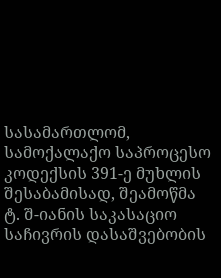სასამართლომ, სამოქალაქო საპროცესო კოდექსის 391-ე მუხლის შესაბამისად, შეამოწმა ტ. შ-იანის საკასაციო საჩივრის დასაშვებობის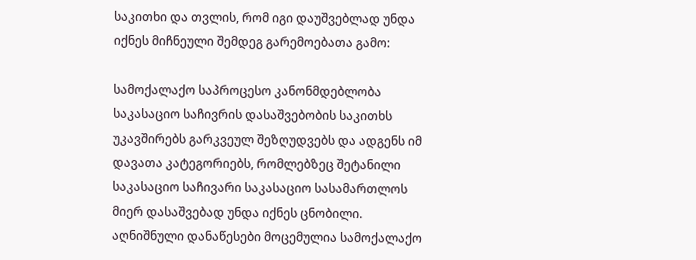საკითხი და თვლის, რომ იგი დაუშვებლად უნდა იქნეს მიჩნეული შემდეგ გარემოებათა გამო:

სამოქალაქო საპროცესო კანონმდებლობა საკასაციო საჩივრის დასაშვებობის საკითხს უკავშირებს გარკვეულ შეზღუდვებს და ადგენს იმ დავათა კატეგორიებს, რომლებზეც შეტანილი საკასაციო საჩივარი საკასაციო სასამართლოს მიერ დასაშვებად უნდა იქნეს ცნობილი. აღნიშნული დანაწესები მოცემულია სამოქალაქო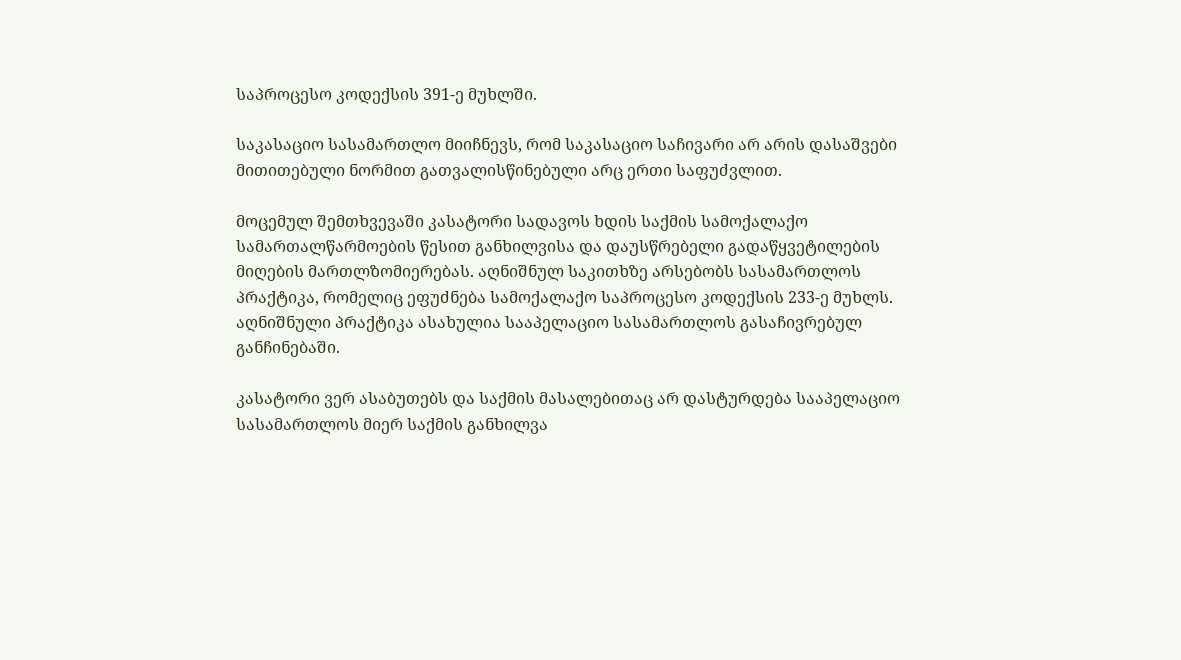საპროცესო კოდექსის 391-ე მუხლში.

საკასაციო სასამართლო მიიჩნევს, რომ საკასაციო საჩივარი არ არის დასაშვები მითითებული ნორმით გათვალისწინებული არც ერთი საფუძვლით.

მოცემულ შემთხვევაში კასატორი სადავოს ხდის საქმის სამოქალაქო სამართალწარმოების წესით განხილვისა და დაუსწრებელი გადაწყვეტილების მიღების მართლზომიერებას. აღნიშნულ საკითხზე არსებობს სასამართლოს პრაქტიკა, რომელიც ეფუძნება სამოქალაქო საპროცესო კოდექსის 233-ე მუხლს. აღნიშნული პრაქტიკა ასახულია სააპელაციო სასამართლოს გასაჩივრებულ განჩინებაში.

კასატორი ვერ ასაბუთებს და საქმის მასალებითაც არ დასტურდება სააპელაციო სასამართლოს მიერ საქმის განხილვა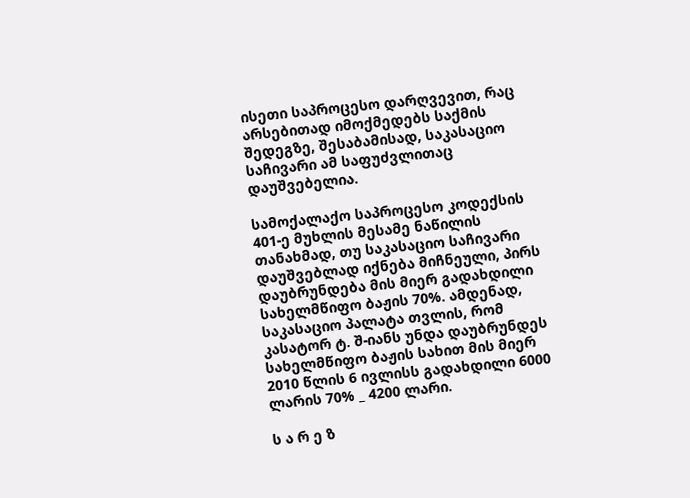ისეთი საპროცესო დარღვევით, რაც არსებითად იმოქმედებს საქმის შედეგზე, შესაბამისად, საკასაციო საჩივარი ამ საფუძვლითაც დაუშვებელია.

სამოქალაქო საპროცესო კოდექსის 401-ე მუხლის მესამე ნაწილის თანახმად, თუ საკასაციო საჩივარი დაუშვებლად იქნება მიჩნეული, პირს დაუბრუნდება მის მიერ გადახდილი სახელმწიფო ბაჟის 70%. ამდენად, საკასაციო პალატა თვლის, რომ კასატორ ტ. შ-იანს უნდა დაუბრუნდეს სახელმწიფო ბაჟის სახით მის მიერ 2010 წლის 6 ივლისს გადახდილი 6000 ლარის 70% _ 4200 ლარი.

ს ა რ ე ზ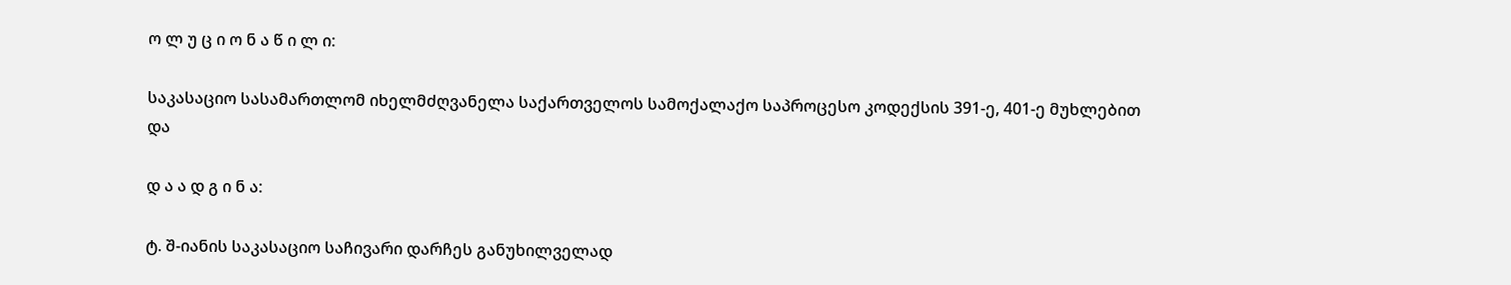ო ლ უ ც ი ო ნ ა წ ი ლ ი:

საკასაციო სასამართლომ იხელმძღვანელა საქართველოს სამოქალაქო საპროცესო კოდექსის 391-ე, 401-ე მუხლებით და

დ ა ა დ გ ი ნ ა:

ტ. შ-იანის საკასაციო საჩივარი დარჩეს განუხილველად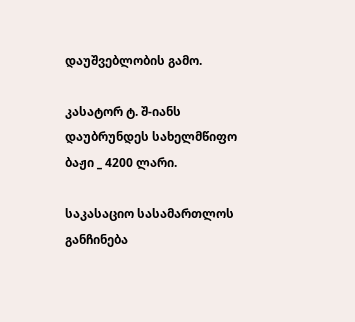დაუშვებლობის გამო.

კასატორ ტ. შ-იანს დაუბრუნდეს სახელმწიფო ბაჟი _ 4200 ლარი.

საკასაციო სასამართლოს განჩინება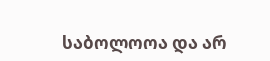საბოლოოა და არ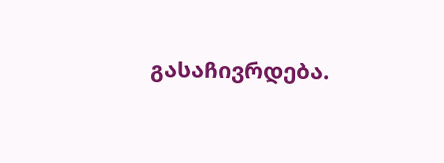გასაჩივრდება.